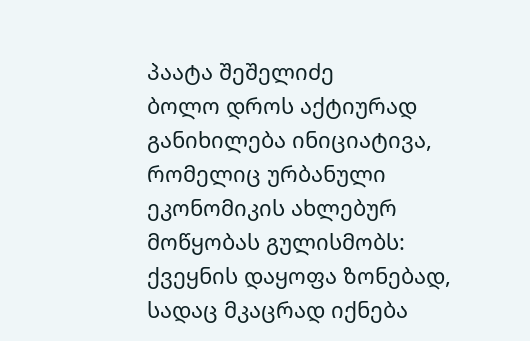პაატა შეშელიძე
ბოლო დროს აქტიურად განიხილება ინიციატივა, რომელიც ურბანული ეკონომიკის ახლებურ მოწყობას გულისმობს: ქვეყნის დაყოფა ზონებად, სადაც მკაცრად იქნება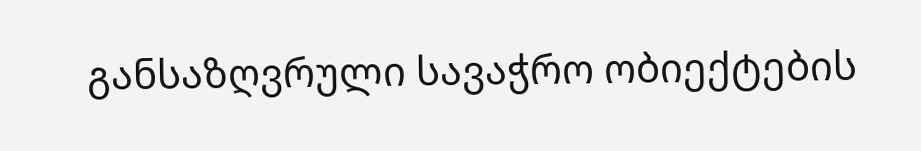განსაზღვრული სავაჭრო ობიექტების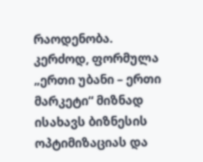რაოდენობა. კერძოდ, ფორმულა „ერთი უბანი – ერთი მარკეტი“ მიზნად ისახავს ბიზნესის ოპტიმიზაციას და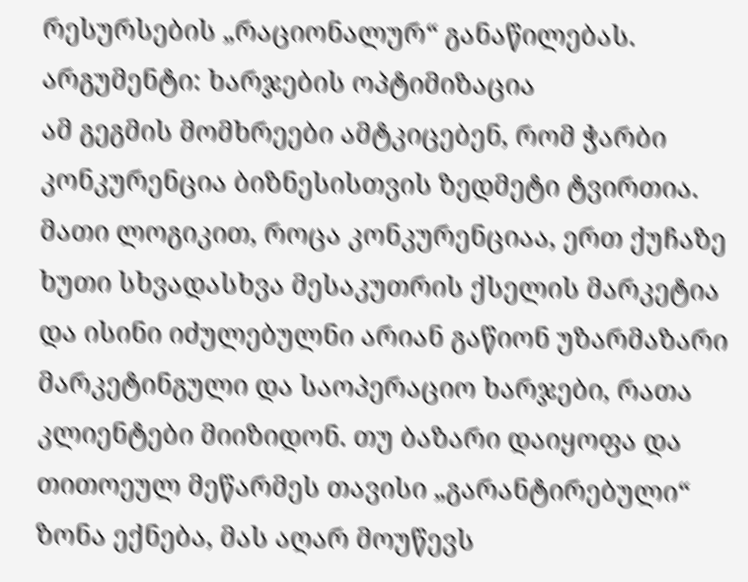რესურსების „რაციონალურ“ განაწილებას.
არგუმენტი: ხარჯების ოპტიმიზაცია
ამ გეგმის მომხრეები ამტკიცებენ, რომ ჭარბი კონკურენცია ბიზნესისთვის ზედმეტი ტვირთია. მათი ლოგიკით, როცა კონკურენციაა, ერთ ქუჩაზე ხუთი სხვადასხვა მესაკუთრის ქსელის მარკეტია და ისინი იძულებულნი არიან გაწიონ უზარმაზარი მარკეტინგული და საოპერაციო ხარჯები, რათა კლიენტები მიიზიდონ. თუ ბაზარი დაიყოფა და თითოეულ მეწარმეს თავისი „გარანტირებული“ ზონა ექნება, მას აღარ მოუწევს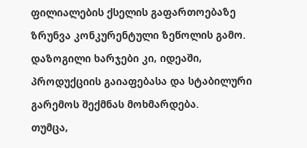ფილიალების ქსელის გაფართოებაზე ზრუნვა კონკურენტული ზეწოლის გამო. დაზოგილი ხარჯები კი, იდეაში, პროდუქციის გაიაფებასა და სტაბილური გარემოს შექმნას მოხმარდება.
თუმცა,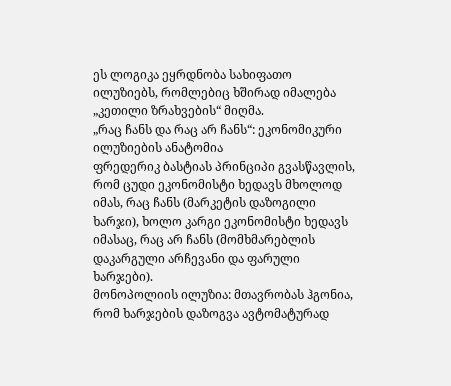ეს ლოგიკა ეყრდნობა სახიფათო ილუზიებს, რომლებიც ხშირად იმალება „კეთილი ზრახვების“ მიღმა.
„რაც ჩანს და რაც არ ჩანს“: ეკონომიკური ილუზიების ანატომია
ფრედერიკ ბასტიას პრინციპი გვასწავლის, რომ ცუდი ეკონომისტი ხედავს მხოლოდ იმას, რაც ჩანს (მარკეტის დაზოგილი ხარჯი), ხოლო კარგი ეკონომისტი ხედავს იმასაც, რაც არ ჩანს (მომხმარებლის დაკარგული არჩევანი და ფარული ხარჯები).
მონოპოლიის ილუზია: მთავრობას ჰგონია, რომ ხარჯების დაზოგვა ავტომატურად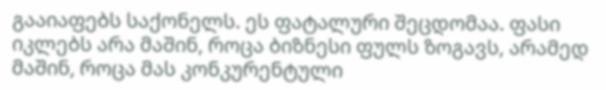გააიაფებს საქონელს. ეს ფატალური შეცდომაა. ფასი იკლებს არა მაშინ, როცა ბიზნესი ფულს ზოგავს, არამედ მაშინ, როცა მას კონკურენტული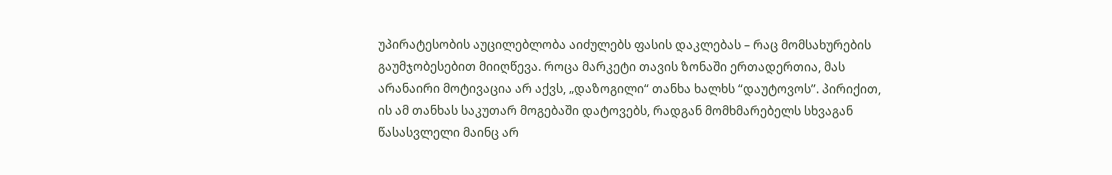უპირატესობის აუცილებლობა აიძულებს ფასის დაკლებას – რაც მომსახურების გაუმჯობესებით მიიღწევა. როცა მარკეტი თავის ზონაში ერთადერთია, მას არანაირი მოტივაცია არ აქვს, „დაზოგილი“ თანხა ხალხს “დაუტოვოს”. პირიქით, ის ამ თანხას საკუთარ მოგებაში დატოვებს, რადგან მომხმარებელს სხვაგან წასასვლელი მაინც არ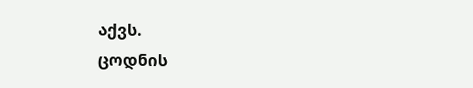აქვს.
ცოდნის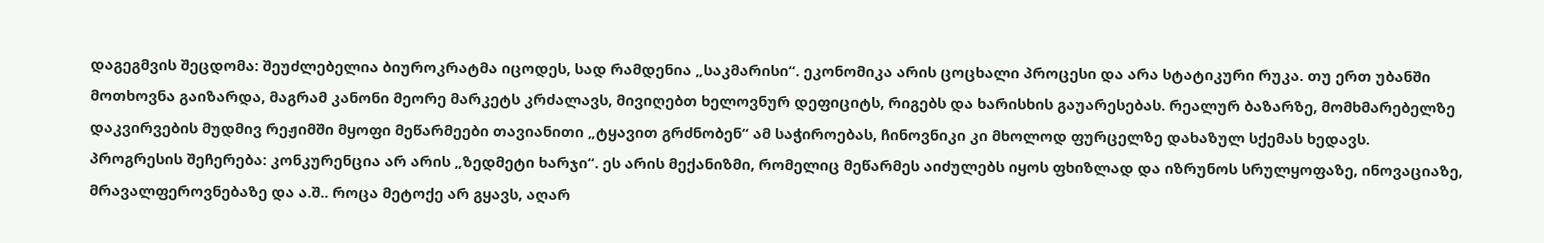დაგეგმვის შეცდომა: შეუძლებელია ბიუროკრატმა იცოდეს, სად რამდენია „საკმარისი“. ეკონომიკა არის ცოცხალი პროცესი და არა სტატიკური რუკა. თუ ერთ უბანში მოთხოვნა გაიზარდა, მაგრამ კანონი მეორე მარკეტს კრძალავს, მივიღებთ ხელოვნურ დეფიციტს, რიგებს და ხარისხის გაუარესებას. რეალურ ბაზარზე, მომხმარებელზე დაკვირვების მუდმივ რეჟიმში მყოფი მეწარმეები თავიანითი „ტყავით გრძნობენ“ ამ საჭიროებას, ჩინოვნიკი კი მხოლოდ ფურცელზე დახაზულ სქემას ხედავს.
პროგრესის შეჩერება: კონკურენცია არ არის „ზედმეტი ხარჯი“. ეს არის მექანიზმი, რომელიც მეწარმეს აიძულებს იყოს ფხიზლად და იზრუნოს სრულყოფაზე, ინოვაციაზე, მრავალფეროვნებაზე და ა.შ.. როცა მეტოქე არ გყავს, აღარ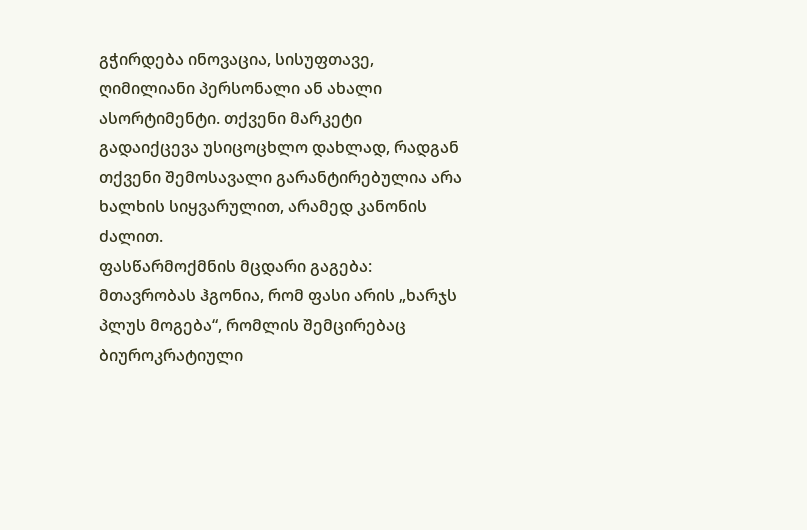გჭირდება ინოვაცია, სისუფთავე, ღიმილიანი პერსონალი ან ახალი ასორტიმენტი. თქვენი მარკეტი გადაიქცევა უსიცოცხლო დახლად, რადგან თქვენი შემოსავალი გარანტირებულია არა ხალხის სიყვარულით, არამედ კანონის ძალით.
ფასწარმოქმნის მცდარი გაგება: მთავრობას ჰგონია, რომ ფასი არის „ხარჯს პლუს მოგება“, რომლის შემცირებაც ბიუროკრატიული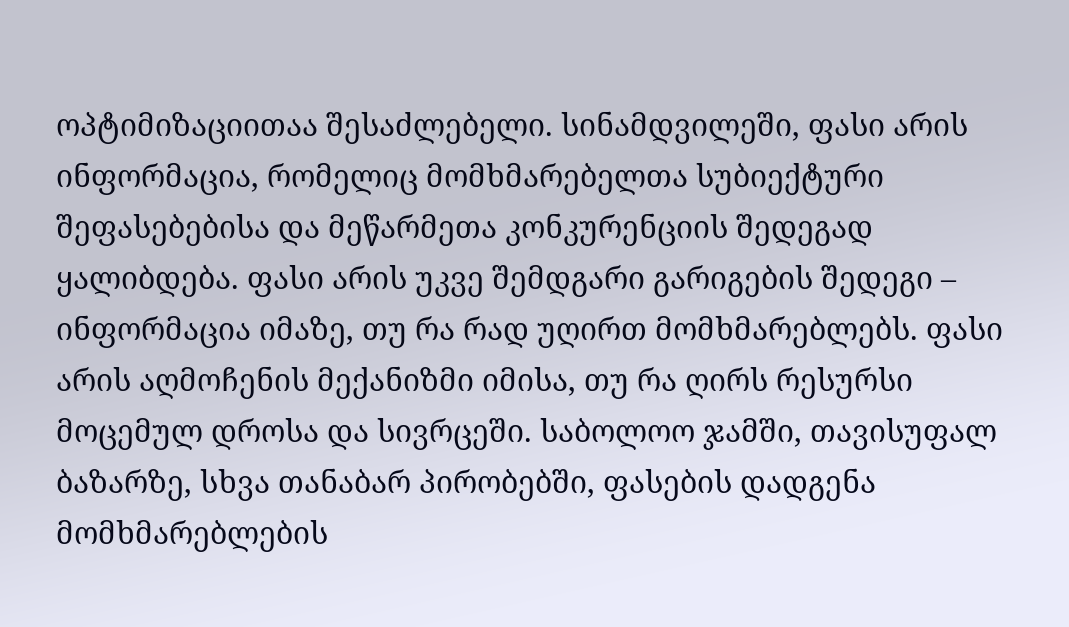ოპტიმიზაციითაა შესაძლებელი. სინამდვილეში, ფასი არის ინფორმაცია, რომელიც მომხმარებელთა სუბიექტური შეფასებებისა და მეწარმეთა კონკურენციის შედეგად ყალიბდება. ფასი არის უკვე შემდგარი გარიგების შედეგი – ინფორმაცია იმაზე, თუ რა რად უღირთ მომხმარებლებს. ფასი არის აღმოჩენის მექანიზმი იმისა, თუ რა ღირს რესურსი მოცემულ დროსა და სივრცეში. საბოლოო ჯამში, თავისუფალ ბაზარზე, სხვა თანაბარ პირობებში, ფასების დადგენა მომხმარებლების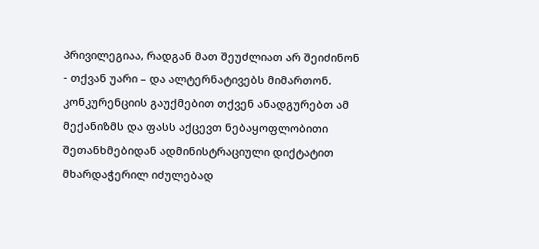პრივილეგიაა, რადგან მათ შეუძლიათ არ შეიძინონ - თქვან უარი – და ალტერნატივებს მიმართონ. კონკურენციის გაუქმებით თქვენ ანადგურებთ ამ მექანიზმს და ფასს აქცევთ ნებაყოფლობითი შეთანხმებიდან ადმინისტრაციული დიქტატით მხარდაჭერილ იძულებად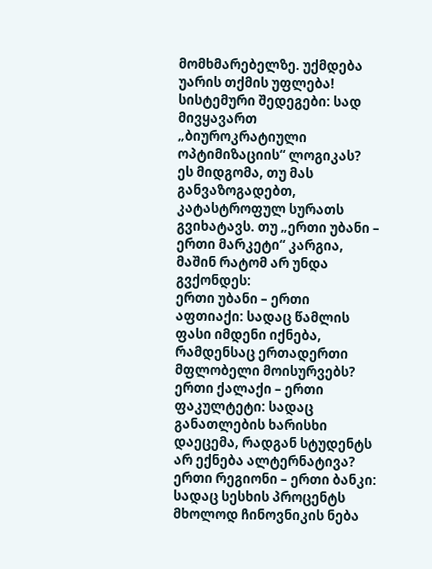მომხმარებელზე. უქმდება უარის თქმის უფლება!
სისტემური შედეგები: სად მივყავართ „ბიუროკრატიული ოპტიმიზაციის“ ლოგიკას?
ეს მიდგომა, თუ მას განვაზოგადებთ, კატასტროფულ სურათს გვიხატავს. თუ „ერთი უბანი – ერთი მარკეტი“ კარგია, მაშინ რატომ არ უნდა გვქონდეს:
ერთი უბანი – ერთი აფთიაქი: სადაც წამლის ფასი იმდენი იქნება, რამდენსაც ერთადერთი მფლობელი მოისურვებს?
ერთი ქალაქი – ერთი ფაკულტეტი: სადაც განათლების ხარისხი დაეცემა, რადგან სტუდენტს არ ექნება ალტერნატივა?
ერთი რეგიონი – ერთი ბანკი: სადაც სესხის პროცენტს მხოლოდ ჩინოვნიკის ნება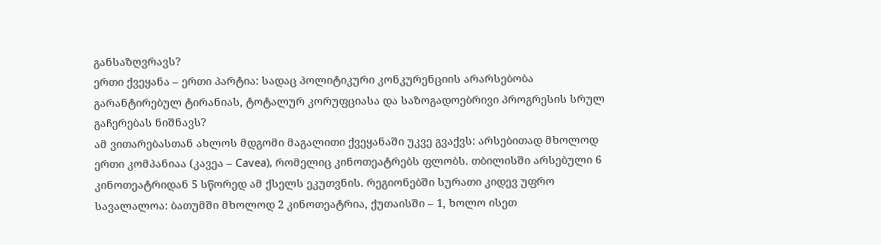განსაზღვრავს?
ერთი ქვეყანა – ერთი პარტია: სადაც პოლიტიკური კონკურენციის არარსებობა გარანტირებულ ტირანიას, ტოტალურ კორუფციასა და საზოგადოებრივი პროგრესის სრულ გაჩერებას ნიშნავს?
ამ ვითარებასთან ახლოს მდგომი მაგალითი ქვეყანაში უკვე გვაქვს: არსებითად მხოლოდ ერთი კომპანიაა (კავეა – Cavea), რომელიც კინოთეატრებს ფლობს. თბილისში არსებული 6 კინოთეატრიდან 5 სწორედ ამ ქსელს ეკუთვნის. რეგიონებში სურათი კიდევ უფრო სავალალოა: ბათუმში მხოლოდ 2 კინოთეატრია, ქუთაისში – 1, ხოლო ისეთ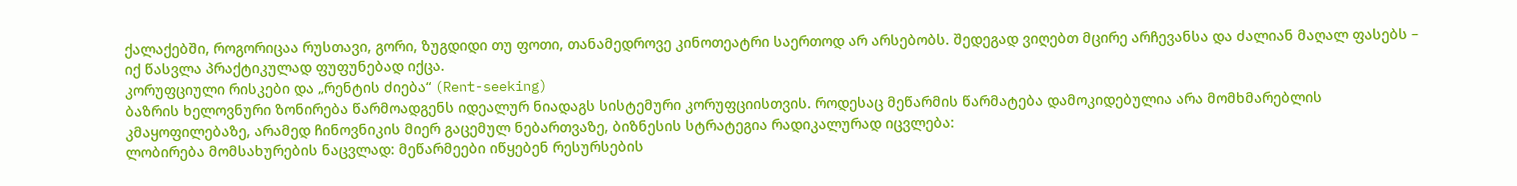ქალაქებში, როგორიცაა რუსთავი, გორი, ზუგდიდი თუ ფოთი, თანამედროვე კინოთეატრი საერთოდ არ არსებობს. შედეგად ვიღებთ მცირე არჩევანსა და ძალიან მაღალ ფასებს – იქ წასვლა პრაქტიკულად ფუფუნებად იქცა.
კორუფციული რისკები და „რენტის ძიება“ (Rent-seeking)
ბაზრის ხელოვნური ზონირება წარმოადგენს იდეალურ ნიადაგს სისტემური კორუფციისთვის. როდესაც მეწარმის წარმატება დამოკიდებულია არა მომხმარებლის კმაყოფილებაზე, არამედ ჩინოვნიკის მიერ გაცემულ ნებართვაზე, ბიზნესის სტრატეგია რადიკალურად იცვლება:
ლობირება მომსახურების ნაცვლად: მეწარმეები იწყებენ რესურსების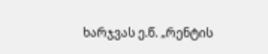ხარჯვას ე.წ. „რენტის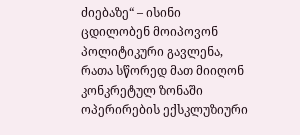ძიებაზე“ – ისინი ცდილობენ მოიპოვონ პოლიტიკური გავლენა, რათა სწორედ მათ მიიღონ კონკრეტულ ზონაში ოპერირების ექსკლუზიური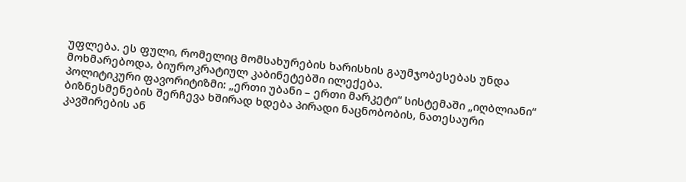უფლება. ეს ფული, რომელიც მომსახურების ხარისხის გაუმჯობესებას უნდა მოხმარებოდა, ბიუროკრატიულ კაბინეტებში ილექება.
პოლიტიკური ფავორიტიზმი: „ერთი უბანი – ერთი მარკეტი“ სისტემაში „იღბლიანი“ ბიზნესმენების შერჩევა ხშირად ხდება პირადი ნაცნობობის, ნათესაური კავშირების ან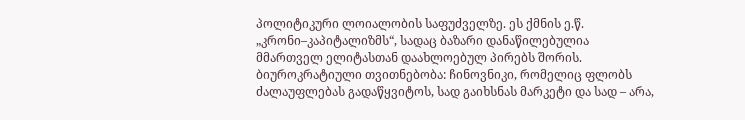პოლიტიკური ლოიალობის საფუძველზე. ეს ქმნის ე.წ. „კრონი–კაპიტალიზმს“, სადაც ბაზარი დანაწილებულია მმართველ ელიტასთან დაახლოებულ პირებს შორის.
ბიუროკრატიული თვითნებობა: ჩინოვნიკი, რომელიც ფლობს ძალაუფლებას გადაწყვიტოს, სად გაიხსნას მარკეტი და სად – არა,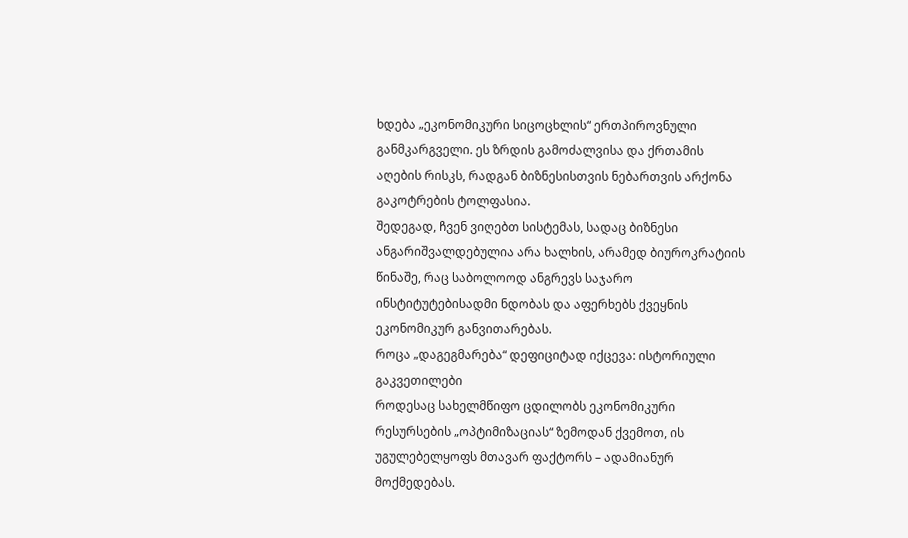ხდება „ეკონომიკური სიცოცხლის“ ერთპიროვნული განმკარგველი. ეს ზრდის გამოძალვისა და ქრთამის აღების რისკს, რადგან ბიზნესისთვის ნებართვის არქონა გაკოტრების ტოლფასია.
შედეგად, ჩვენ ვიღებთ სისტემას, სადაც ბიზნესი ანგარიშვალდებულია არა ხალხის, არამედ ბიუროკრატიის წინაშე, რაც საბოლოოდ ანგრევს საჯარო ინსტიტუტებისადმი ნდობას და აფერხებს ქვეყნის ეკონომიკურ განვითარებას.
როცა „დაგეგმარება“ დეფიციტად იქცევა: ისტორიული გაკვეთილები
როდესაც სახელმწიფო ცდილობს ეკონომიკური რესურსების „ოპტიმიზაციას“ ზემოდან ქვემოთ, ის უგულებელყოფს მთავარ ფაქტორს – ადამიანურ მოქმედებას.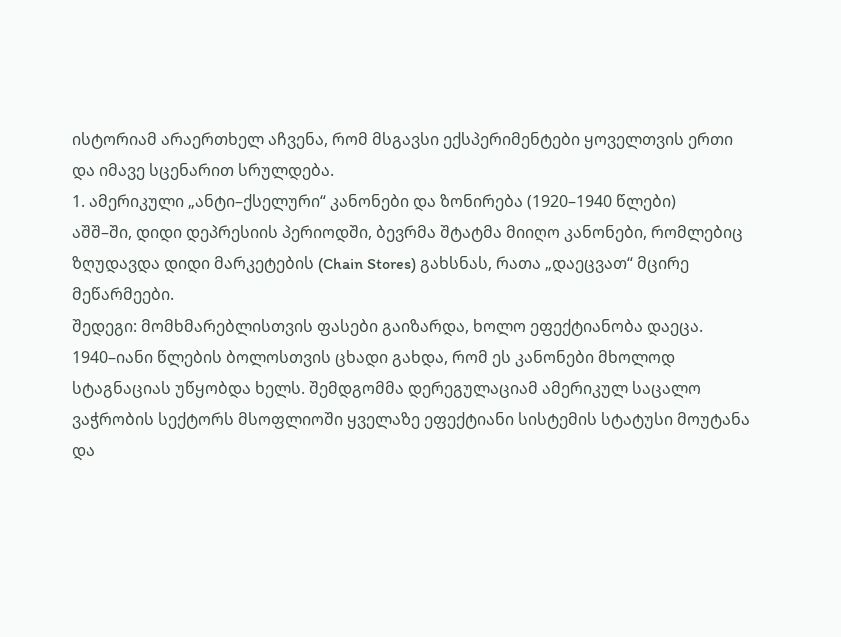ისტორიამ არაერთხელ აჩვენა, რომ მსგავსი ექსპერიმენტები ყოველთვის ერთი და იმავე სცენარით სრულდება.
1. ამერიკული „ანტი–ქსელური“ კანონები და ზონირება (1920–1940 წლები)
აშშ–ში, დიდი დეპრესიის პერიოდში, ბევრმა შტატმა მიიღო კანონები, რომლებიც ზღუდავდა დიდი მარკეტების (Chain Stores) გახსნას, რათა „დაეცვათ“ მცირე მეწარმეები.
შედეგი: მომხმარებლისთვის ფასები გაიზარდა, ხოლო ეფექტიანობა დაეცა. 1940–იანი წლების ბოლოსთვის ცხადი გახდა, რომ ეს კანონები მხოლოდ სტაგნაციას უწყობდა ხელს. შემდგომმა დერეგულაციამ ამერიკულ საცალო ვაჭრობის სექტორს მსოფლიოში ყველაზე ეფექტიანი სისტემის სტატუსი მოუტანა და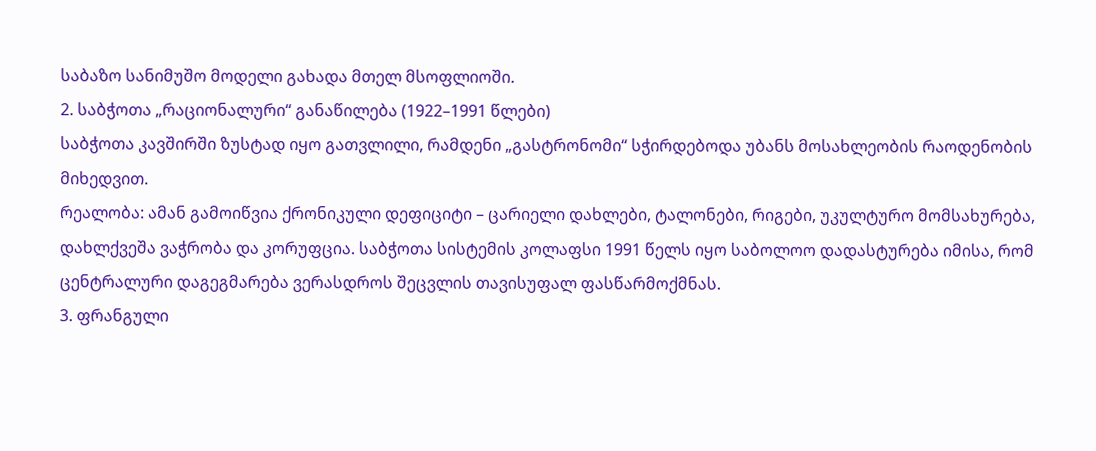საბაზო სანიმუშო მოდელი გახადა მთელ მსოფლიოში.
2. საბჭოთა „რაციონალური“ განაწილება (1922–1991 წლები)
საბჭოთა კავშირში ზუსტად იყო გათვლილი, რამდენი „გასტრონომი“ სჭირდებოდა უბანს მოსახლეობის რაოდენობის მიხედვით.
რეალობა: ამან გამოიწვია ქრონიკული დეფიციტი – ცარიელი დახლები, ტალონები, რიგები, უკულტურო მომსახურება, დახლქვეშა ვაჭრობა და კორუფცია. საბჭოთა სისტემის კოლაფსი 1991 წელს იყო საბოლოო დადასტურება იმისა, რომ ცენტრალური დაგეგმარება ვერასდროს შეცვლის თავისუფალ ფასწარმოქმნას.
3. ფრანგული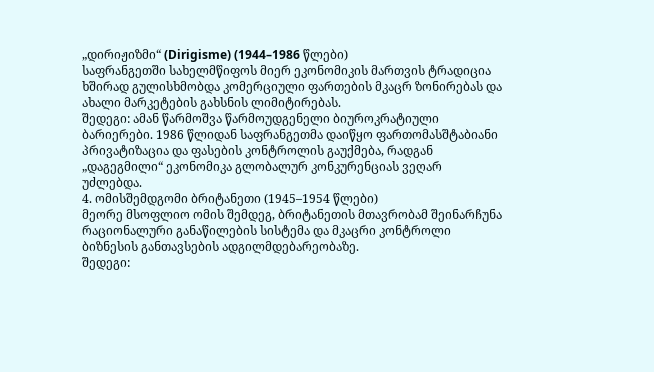„დირიჟიზმი“ (Dirigisme) (1944–1986 წლები)
საფრანგეთში სახელმწიფოს მიერ ეკონომიკის მართვის ტრადიცია ხშირად გულისხმობდა კომერციული ფართების მკაცრ ზონირებას და ახალი მარკეტების გახსნის ლიმიტირებას.
შედეგი: ამან წარმოშვა წარმოუდგენელი ბიუროკრატიული ბარიერები. 1986 წლიდან საფრანგეთმა დაიწყო ფართომასშტაბიანი პრივატიზაცია და ფასების კონტროლის გაუქმება, რადგან „დაგეგმილი“ ეკონომიკა გლობალურ კონკურენციას ვეღარ უძლებდა.
4. ომისშემდგომი ბრიტანეთი (1945–1954 წლები)
მეორე მსოფლიო ომის შემდეგ, ბრიტანეთის მთავრობამ შეინარჩუნა რაციონალური განაწილების სისტემა და მკაცრი კონტროლი ბიზნესის განთავსების ადგილმდებარეობაზე.
შედეგი: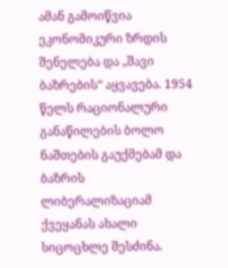ამან გამოიწვია ეკონომიკური ზრდის შენელება და „შავი ბაზრების“ აყვავება. 1954 წელს რაციონალური განაწილების ბოლო ნაშთების გაუქმებამ და ბაზრის ლიბერალიზაციამ ქვეყანას ახალი სიცოცხლე შესძინა.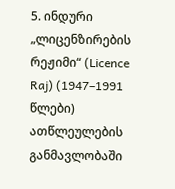5. ინდური „ლიცენზირების რეჟიმი“ (Licence Raj) (1947–1991 წლები)
ათწლეულების განმავლობაში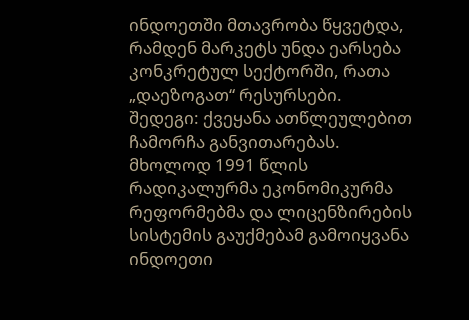ინდოეთში მთავრობა წყვეტდა, რამდენ მარკეტს უნდა ეარსება კონკრეტულ სექტორში, რათა „დაეზოგათ“ რესურსები.
შედეგი: ქვეყანა ათწლეულებით ჩამორჩა განვითარებას. მხოლოდ 1991 წლის რადიკალურმა ეკონომიკურმა რეფორმებმა და ლიცენზირების სისტემის გაუქმებამ გამოიყვანა ინდოეთი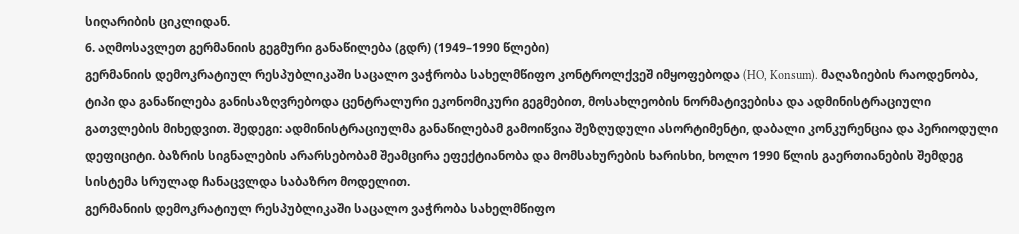სიღარიბის ციკლიდან.
6. აღმოსავლეთ გერმანიის გეგმური განაწილება (გდრ) (1949–1990 წლები)
გერმანიის დემოკრატიულ რესპუბლიკაში საცალო ვაჭრობა სახელმწიფო კონტროლქვეშ იმყოფებოდა (HO, Konsum). მაღაზიების რაოდენობა, ტიპი და განაწილება განისაზღვრებოდა ცენტრალური ეკონომიკური გეგმებით, მოსახლეობის ნორმატივებისა და ადმინისტრაციული გათვლების მიხედვით. შედეგი: ადმინისტრაციულმა განაწილებამ გამოიწვია შეზღუდული ასორტიმენტი, დაბალი კონკურენცია და პერიოდული დეფიციტი. ბაზრის სიგნალების არარსებობამ შეამცირა ეფექტიანობა და მომსახურების ხარისხი, ხოლო 1990 წლის გაერთიანების შემდეგ სისტემა სრულად ჩანაცვლდა საბაზრო მოდელით.
გერმანიის დემოკრატიულ რესპუბლიკაში საცალო ვაჭრობა სახელმწიფო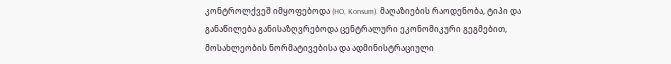კონტროლქვეშ იმყოფებოდა (HO, Konsum). მაღაზიების რაოდენობა, ტიპი და განაწილება განისაზღვრებოდა ცენტრალური ეკონომიკური გეგმებით, მოსახლეობის ნორმატივებისა და ადმინისტრაციული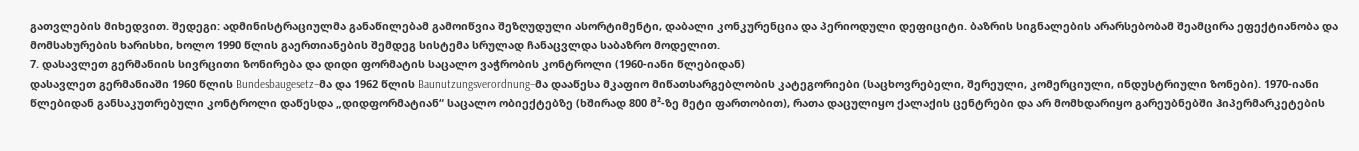გათვლების მიხედვით. შედეგი: ადმინისტრაციულმა განაწილებამ გამოიწვია შეზღუდული ასორტიმენტი, დაბალი კონკურენცია და პერიოდული დეფიციტი. ბაზრის სიგნალების არარსებობამ შეამცირა ეფექტიანობა და მომსახურების ხარისხი, ხოლო 1990 წლის გაერთიანების შემდეგ სისტემა სრულად ჩანაცვლდა საბაზრო მოდელით.
7. დასავლეთ გერმანიის სივრცითი ზონირება და დიდი ფორმატის საცალო ვაჭრობის კონტროლი (1960-იანი წლებიდან)
დასავლეთ გერმანიაში 1960 წლის Bundesbaugesetz–მა და 1962 წლის Baunutzungsverordnung–მა დააწესა მკაფიო მიწათსარგებლობის კატეგორიები (საცხოვრებელი, შერეული, კომერციული, ინდუსტრიული ზონები). 1970-იანი წლებიდან განსაკუთრებული კონტროლი დაწესდა „დიდფორმატიან“ საცალო ობიექტებზე (ხშირად 800 მ²-ზე მეტი ფართობით), რათა დაცულიყო ქალაქის ცენტრები და არ მომხდარიყო გარეუბნებში ჰიპერმარკეტების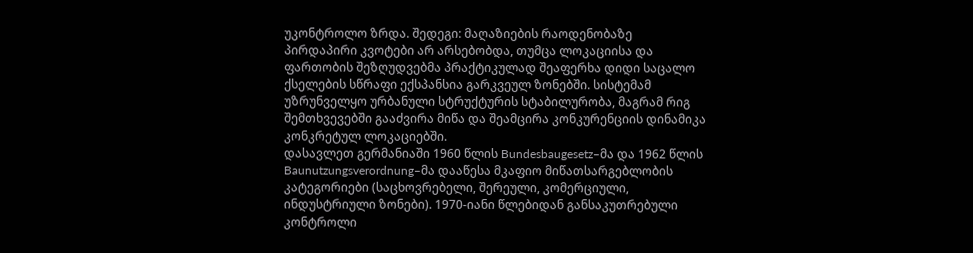უკონტროლო ზრდა. შედეგი: მაღაზიების რაოდენობაზე პირდაპირი კვოტები არ არსებობდა, თუმცა ლოკაციისა და ფართობის შეზღუდვებმა პრაქტიკულად შეაფერხა დიდი საცალო ქსელების სწრაფი ექსპანსია გარკვეულ ზონებში. სისტემამ უზრუნველყო ურბანული სტრუქტურის სტაბილურობა, მაგრამ რიგ შემთხვევებში გააძვირა მიწა და შეამცირა კონკურენციის დინამიკა კონკრეტულ ლოკაციებში.
დასავლეთ გერმანიაში 1960 წლის Bundesbaugesetz–მა და 1962 წლის Baunutzungsverordnung–მა დააწესა მკაფიო მიწათსარგებლობის კატეგორიები (საცხოვრებელი, შერეული, კომერციული, ინდუსტრიული ზონები). 1970-იანი წლებიდან განსაკუთრებული კონტროლი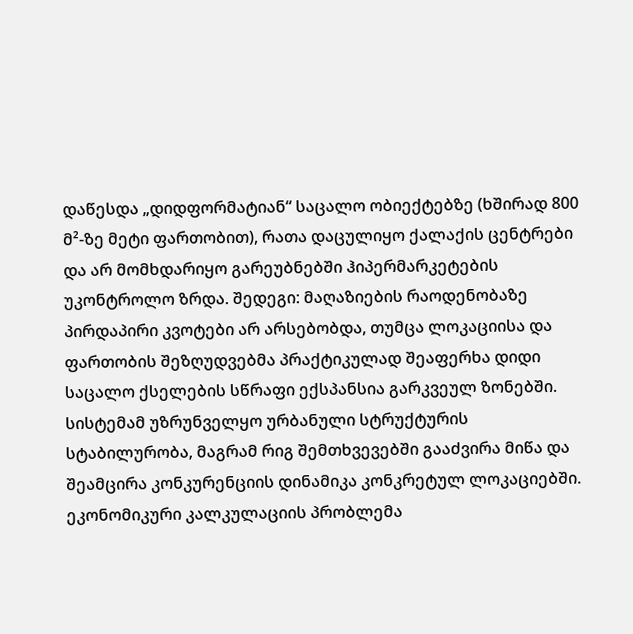დაწესდა „დიდფორმატიან“ საცალო ობიექტებზე (ხშირად 800 მ²-ზე მეტი ფართობით), რათა დაცულიყო ქალაქის ცენტრები და არ მომხდარიყო გარეუბნებში ჰიპერმარკეტების უკონტროლო ზრდა. შედეგი: მაღაზიების რაოდენობაზე პირდაპირი კვოტები არ არსებობდა, თუმცა ლოკაციისა და ფართობის შეზღუდვებმა პრაქტიკულად შეაფერხა დიდი საცალო ქსელების სწრაფი ექსპანსია გარკვეულ ზონებში. სისტემამ უზრუნველყო ურბანული სტრუქტურის სტაბილურობა, მაგრამ რიგ შემთხვევებში გააძვირა მიწა და შეამცირა კონკურენციის დინამიკა კონკრეტულ ლოკაციებში.
ეკონომიკური კალკულაციის პრობლემა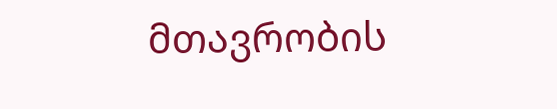მთავრობის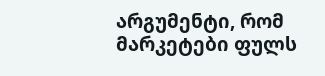არგუმენტი, რომ მარკეტები ფულს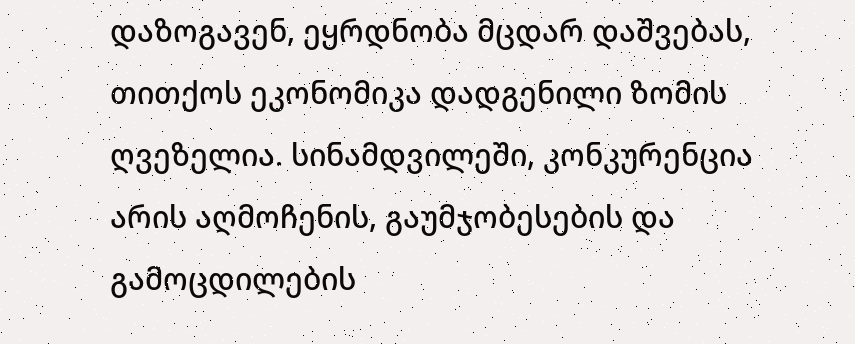დაზოგავენ, ეყრდნობა მცდარ დაშვებას, თითქოს ეკონომიკა დადგენილი ზომის ღვეზელია. სინამდვილეში, კონკურენცია არის აღმოჩენის, გაუმჯობესების და გამოცდილების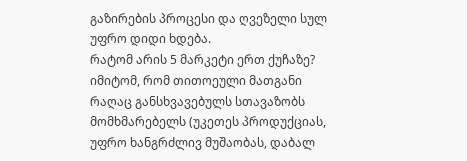გაზირების პროცესი და ღვეზელი სულ უფრო დიდი ხდება.
რატომ არის 5 მარკეტი ერთ ქუჩაზე? იმიტომ, რომ თითოეული მათგანი რაღაც განსხვავებულს სთავაზობს მომხმარებელს (უკეთეს პროდუქციას, უფრო ხანგრძლივ მუშაობას, დაბალ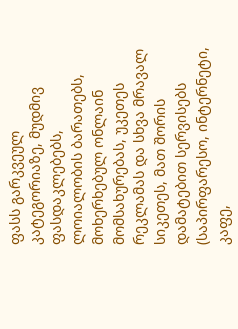ფასს გარკვეულ კატეგორიაზე, მუდმივ ფასდაკლებებს, ლოიალობის ბარათებს, მოხერხებულ ონლაინ მომსახურებას, უკეთეს რეკლამას და სხვა მრავალ სიკეთეს, მათ შორის დამატებით სერვისებს (საპირფარესო, ინტერნეტი, კაფე,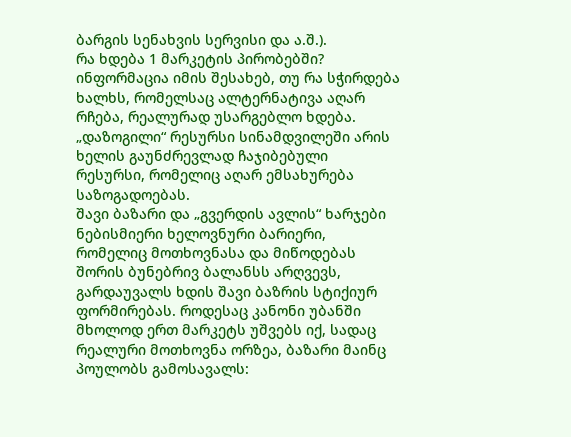ბარგის სენახვის სერვისი და ა.შ.).
რა ხდება 1 მარკეტის პირობებში? ინფორმაცია იმის შესახებ, თუ რა სჭირდება ხალხს, რომელსაც ალტერნატივა აღარ რჩება, რეალურად უსარგებლო ხდება. „დაზოგილი“ რესურსი სინამდვილეში არის ხელის გაუნძრევლად ჩაჯიბებული რესურსი, რომელიც აღარ ემსახურება საზოგადოებას.
შავი ბაზარი და „გვერდის ავლის“ ხარჯები
ნებისმიერი ხელოვნური ბარიერი, რომელიც მოთხოვნასა და მიწოდებას შორის ბუნებრივ ბალანსს არღვევს, გარდაუვალს ხდის შავი ბაზრის სტიქიურ ფორმირებას. როდესაც კანონი უბანში მხოლოდ ერთ მარკეტს უშვებს იქ, სადაც რეალური მოთხოვნა ორზეა, ბაზარი მაინც პოულობს გამოსავალს: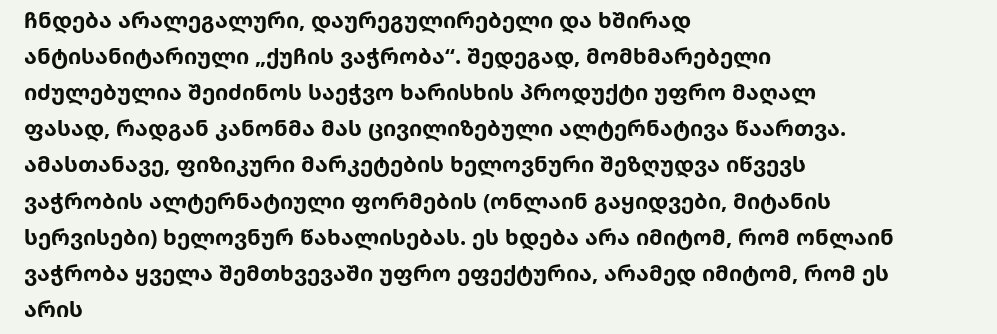ჩნდება არალეგალური, დაურეგულირებელი და ხშირად ანტისანიტარიული „ქუჩის ვაჭრობა“. შედეგად, მომხმარებელი იძულებულია შეიძინოს საეჭვო ხარისხის პროდუქტი უფრო მაღალ ფასად, რადგან კანონმა მას ცივილიზებული ალტერნატივა წაართვა.
ამასთანავე, ფიზიკური მარკეტების ხელოვნური შეზღუდვა იწვევს ვაჭრობის ალტერნატიული ფორმების (ონლაინ გაყიდვები, მიტანის სერვისები) ხელოვნურ წახალისებას. ეს ხდება არა იმიტომ, რომ ონლაინ ვაჭრობა ყველა შემთხვევაში უფრო ეფექტურია, არამედ იმიტომ, რომ ეს არის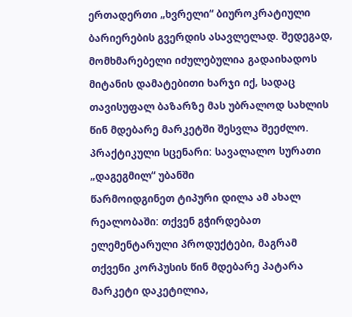ერთადერთი „ხვრელი“ ბიუროკრატიული ბარიერების გვერდის ასავლელად. შედეგად, მომხმარებელი იძულებულია გადაიხადოს მიტანის დამატებითი ხარჯი იქ, სადაც თავისუფალ ბაზარზე მას უბრალოდ სახლის წინ მდებარე მარკეტში შესვლა შეეძლო.
პრაქტიკული სცენარი: სავალალო სურათი „დაგეგმილ“ უბანში
წარმოიდგინეთ ტიპური დილა ამ ახალ რეალობაში: თქვენ გჭირდებათ ელემენტარული პროდუქტები, მაგრამ თქვენი კორპუსის წინ მდებარე პატარა მარკეტი დაკეტილია,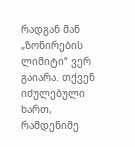რადგან მან „ზონირების ლიმიტი“ ვერ გაიარა. თქვენ იძულებული ხართ, რამდენიმე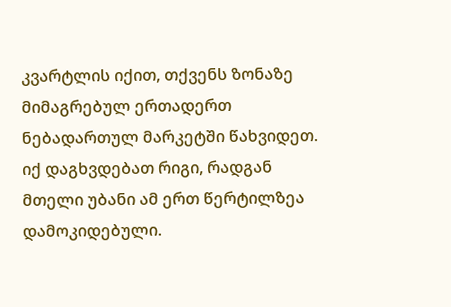კვარტლის იქით, თქვენს ზონაზე მიმაგრებულ ერთადერთ ნებადართულ მარკეტში წახვიდეთ. იქ დაგხვდებათ რიგი, რადგან მთელი უბანი ამ ერთ წერტილზეა დამოკიდებული.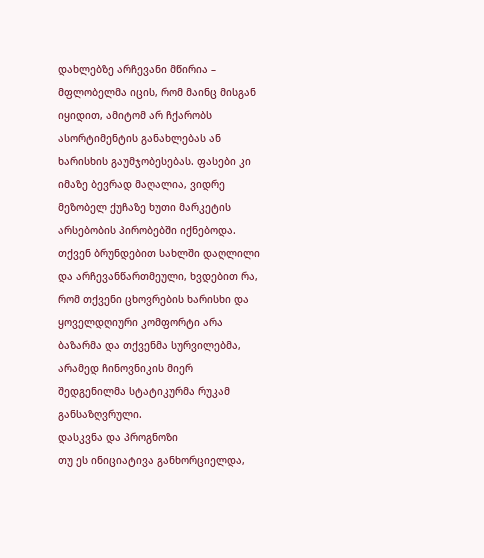დახლებზე არჩევანი მწირია – მფლობელმა იცის, რომ მაინც მისგან იყიდით, ამიტომ არ ჩქარობს ასორტიმენტის განახლებას ან ხარისხის გაუმჯობესებას. ფასები კი იმაზე ბევრად მაღალია, ვიდრე მეზობელ ქუჩაზე ხუთი მარკეტის არსებობის პირობებში იქნებოდა. თქვენ ბრუნდებით სახლში დაღლილი და არჩევანწართმეული, ხვდებით რა, რომ თქვენი ცხოვრების ხარისხი და ყოველდღიური კომფორტი არა ბაზარმა და თქვენმა სურვილებმა, არამედ ჩინოვნიკის მიერ შედგენილმა სტატიკურმა რუკამ განსაზღვრული.
დასკვნა და პროგნოზი
თუ ეს ინიციატივა განხორციელდა,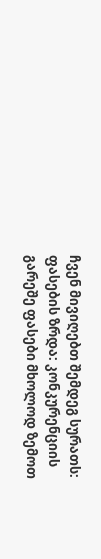ჩვენ მივიღებთ შემდეგ სურათს:
ფასების ზრდა: კონკურენციის გარეშე ფასები მხოლოდ ზემოთ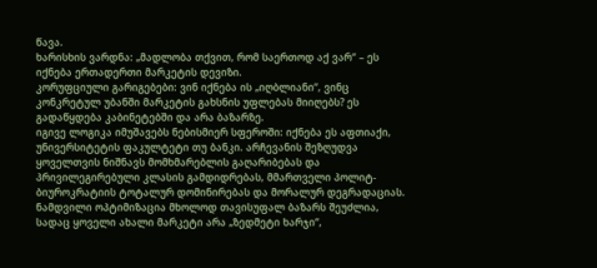წავა.
ხარისხის ვარდნა: „მადლობა თქვით, რომ საერთოდ აქ ვარ“ – ეს იქნება ერთადერთი მარკეტის დევიზი.
კორუფციული გარიგებები: ვინ იქნება ის „იღბლიანი“, ვინც კონკრეტულ უბანში მარკეტის გახსნის უფლებას მიიღებს? ეს გადაწყდება კაბინეტებში და არა ბაზარზე.
იგივე ლოგიკა იმუშავებს ნებისმიერ სფეროში: იქნება ეს აფთიაქი, უნივერსიტეტის ფაკულტეტი თუ ბანკი. არჩევანის შეზღუდვა ყოველთვის ნიშნავს მომხმარებლის გაღარიბებას და პრივილეგირებული კლასის გამდიდრებას, მმართველი პოლიტ-ბიუროკრატიის ტოტალურ დომინირებას და მორალურ დეგრადაციას. ნამდვილი ოპტიმიზაცია მხოლოდ თავისუფალ ბაზარს შეუძლია, სადაც ყოველი ახალი მარკეტი არა „ზედმეტი ხარჯი“,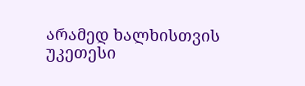არამედ ხალხისთვის უკეთესი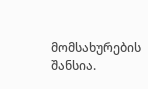მომსახურების შანსია.